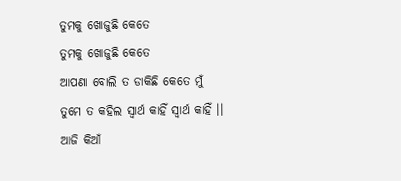ତୁମକୁ ଖୋଜୁଛି କେତେ
ତୁମକୁ ଖୋଜୁଛି କେତେ
ଆପଣା ବୋଲି ତ ଡାକିଛି କେତେ ମୁଁ
ତୁମେ ତ କହିଲ ସ୍ୱାର୍ଥ କାହିଁ ସ୍ୱାର୍ଥ କାହିଁ ।।
ଆଜି କିଆଁ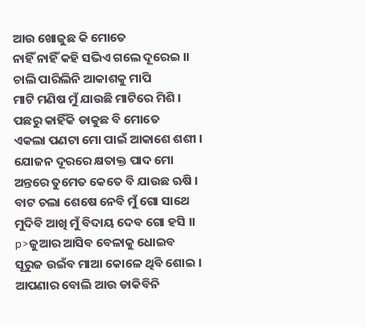ଆଉ ଖୋଜୁଛ କି ମୋତେ
ନାହିଁ ନାହିଁ କହି ସଭିଏ ଗଲେ ଦୂରେଇ ।।
ଚାଲି ପାରିଲିନି ଆକାଶକୁ ମାପି
ମାଟି ମଣିଷ ମୁଁ ଯାଉଛି ମାଟିରେ ମିଶି ।
ପଛରୁ କାହିଁକି ଡାକୁଛ ବି ମୋତେ
ଏକଲା ପଣଟା ମୋ ପାଇଁ ଆକାଶେ ଶଶୀ ।
ଯୋଜନ ଦୂରରେ କ୍ଷତାକ୍ତ ପାଦ ମୋ
ଅନ୍ତରେ ତୁମେତ କେତେ ବି ଯାଉଛ ଋଷି ।
ବାଟ ଚଲା ଶେଷେ ନେବି ମୁଁ ଗୋ ସାଥେ
ମୁଦିବି ଆଖି ମୁଁ ବିଦାୟ ଦେବ ଗୋ ହସି ।।
p>ଜୁଆର ଆସିବ ବେଳାକୁ ଧୋଇବ
ସୂରୁଜ ଉଇଁବ ମାଆ କୋଳେ ଥିବି ଶୋଇ ।
ଆପଣାର ବୋଲି ଆଉ ଡାକିବିନି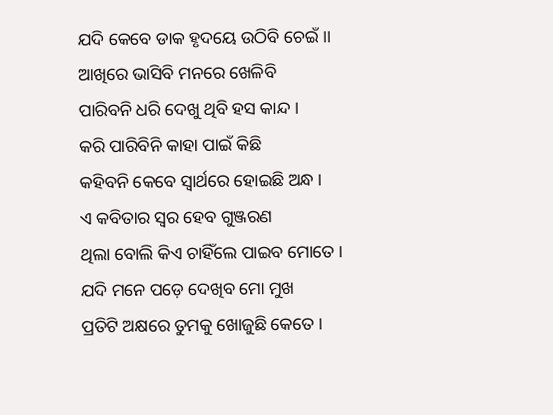ଯଦି କେବେ ଡାକ ହୃଦୟେ ଉଠିବି ଚେଇଁ ।।
ଆଖିରେ ଭାସିବି ମନରେ ଖେଳିବି
ପାରିବନି ଧରି ଦେଖୁ ଥିବି ହସ କାନ୍ଦ ।
କରି ପାରିବିନି କାହା ପାଇଁ କିଛି
କହିବନି କେବେ ସ୍ୱାର୍ଥରେ ହୋଇଛି ଅନ୍ଧ ।
ଏ କବିତାର ସ୍ୱର ହେବ ଗୁଞ୍ଜରଣ
ଥିଲା ବୋଲି କିଏ ଚାହିଁଲେ ପାଇବ ମୋତେ ।
ଯଦି ମନେ ପଡ଼େ ଦେଖିବ ମୋ ମୁଖ
ପ୍ରତିଟି ଅକ୍ଷରେ ତୁମକୁ ଖୋଜୁଛି କେତେ ।